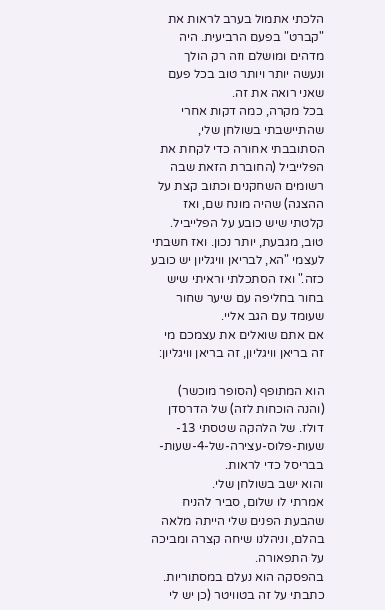הלכתי אתמול בערב לראות את "קברט" בפעם הרביעית. היה מדהים ומושלם וזה רק הולך ונעשה יותר ויותר טוב בכל פעם שאני רואה את זה.
בכל מקרה, כמה דקות אחרי שהתיישבתי בשולחן שלי, הסתובבתי אחורה כדי לקחת את הפלייביל (החוברת הזאת שבה רשומים השחקנים וכתוב קצת על ההצגה) שהיה מונח שם, ואז קלטתי שיש כובע על הפלייביל. טוב, מגבעת, יותר נכון. ואז חשבתי לעצמי "הא, לבריאן וויגליון יש כובע כזה." ואז הסתכלתי וראיתי שיש בחור בחליפה עם שיער שחור שעומד עם הגב אליי.
אם אתם שואלים את עצמכם מי זה בריאן וויגליון, זה בריאן וויגליון:

הוא המתופף (הסופר מוכשר) (והנה הוכחות לזה) של הדרסדן דולז. של הלהקה שטסתי 13-שעות-פלוס-עצירה-של-4-שעות-בבריסל כדי לראות.
והוא ישב בשולחן שלי.
אמרתי לו שלום, סביר להניח שהבעת הפנים שלי הייתה מלאה בהלם, וניהלנו שיחה קצרה ומביכה על התפאורה.
בהפסקה הוא נעלם במסתוריות.
כתבתי על זה בטוויטר (כן יש לי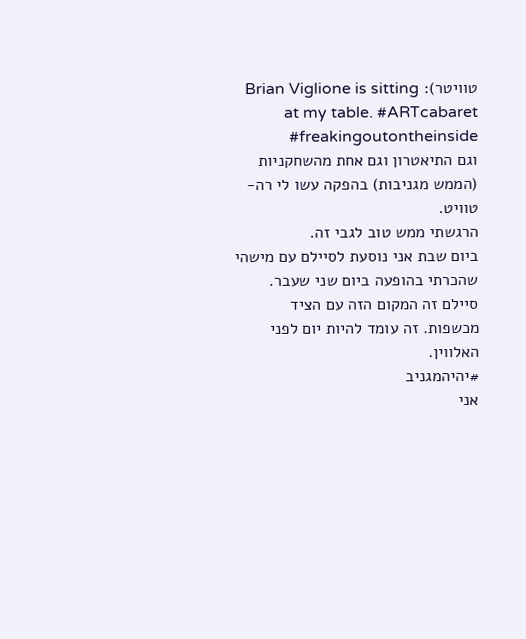טוויטר): Brian Viglione is sitting at my table. #ARTcabaret #freakingoutontheinside
וגם התיאטרון וגם אחת מהשחקניות (הממש מגניבות) בהפקה עשו לי רה-טוויט.
הרגשתי ממש טוב לגבי זה.
ביום שבת אני נוסעת לסיילם עם מישהי שהכרתי בהופעה ביום שני שעבר. סיילם זה המקום הזה עם הציד מכשפות. זה עומד להיות יום לפני האלווין.
#יהיהמגניב
אני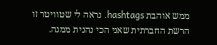ממש אוהבת hashtags. נראה לי שטוויטר זו הרשת החברתית שאני הכי נהנית ממנה.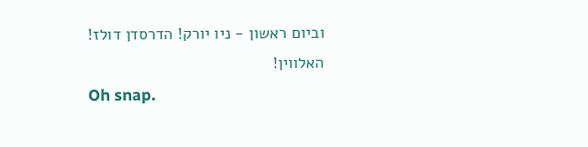וביום ראשון - ניו יורק! הדרסדן דולז! האלווין!
Oh snap.